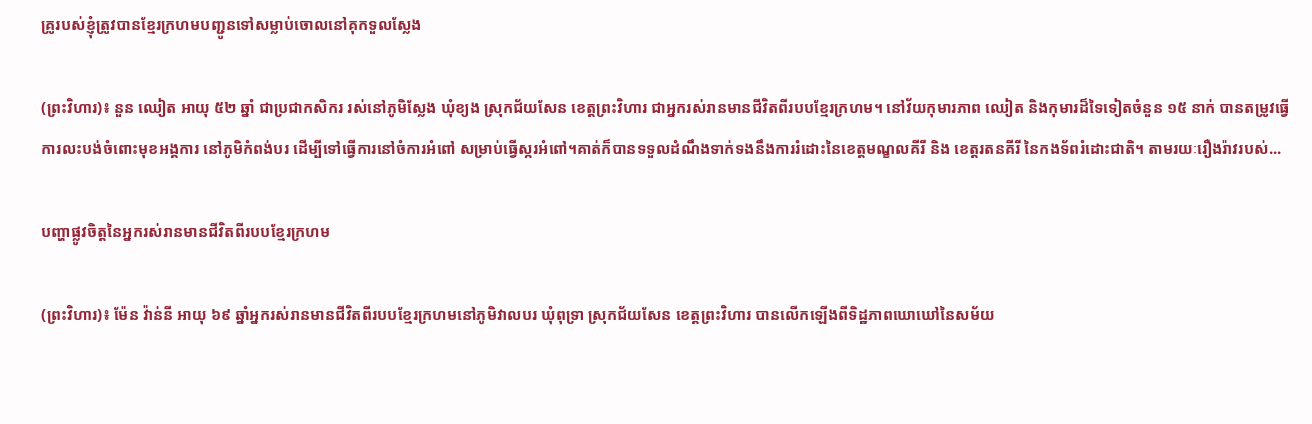គ្រូរបស់ខ្ញុំត្រូវបានខ្មែរក្រហមបញ្ជូនទៅសម្លាប់ចោលនៅគុកទួលស្លែង

(ព្រះវិហារ)៖ នួន ឈៀត អាយុ ៥២ ឆ្នាំ ជាប្រជាកសិករ រស់នៅភូមិស្លែង ឃុំខ្យង ស្រុកជ័យសែន ខេត្តព្រះវិហារ ជាអ្នករស់រានមានជីវិតពីរបបខ្មែរក្រហម។ នៅវ័យកុមារភាព ឈៀត និងកុមារដ៏ទៃទៀតចំនួន ១៥ នាក់ បានតម្រូវធ្វើការលះបង់ចំពោះមុខអង្គការ នៅភូមិកំពង់បរ ដើម្បីទៅធ្វើការនៅចំការអំពៅ សម្រាប់ធ្វើស្ករអំពៅ។គាត់ក៏បានទទួលដំណឹងទាក់ទងនឹងការរំដោះនៃខេត្តមណ្ខលគីរី និង ខេត្តរតនគីរី នៃកងទ័ពរំដោះជាតិ។ តាមរយៈរឿងរ៉ាវរបស់...

បញ្ហាផ្លូវចិត្តនៃអ្នករស់រានមានជីវិតពីរបបខ្មែរក្រហម

(ព្រះវិហារ)៖ ម៉ែន វ៉ាន់នី អាយុ ៦៩ ឆ្នាំអ្នករស់រានមានជីវិតពីរបបខ្មែរក្រហមនៅភូមិវាលបរ ឃុំពុទ្រា ស្រុកជ័យសែន ខេត្តព្រះវិហារ បានលើកឡើងពីទិដ្ឋភាពឃោឃៅនៃសម័យ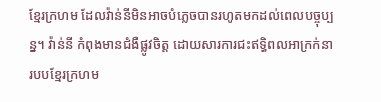ខ្មែរក្រហម ដែលវ៉ាន់នីមិនអាចបំភ្លេចបានរហូតមកដល់ពេលបច្ចុប្បន្ន។ វ៉ាន់នី កំពុងមានជំងឺផ្លូវចិត្ត ដោយសារការជះឥទ្ធិពលអាក្រក់នារបបខ្មែរក្រហម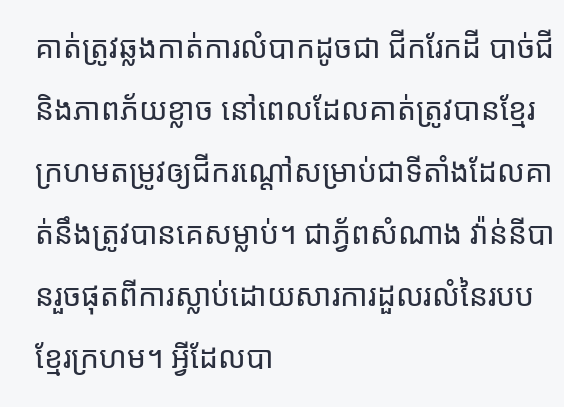គាត់ត្រូវឆ្លងកាត់ការលំបាកដូចជា ជីករែកដី បាច់ជី និងភាពភ័យខ្លាច នៅពេលដែលគាត់ត្រូវបានខ្មែរក្រហមតម្រូវឲ្យជីករណ្តៅសម្រាប់ជាទីតាំងដែលគាត់នឹងត្រូវបានគេសម្លាប់។ ជាភ្វ័ពសំណាង វ៉ាន់នីបានរួចផុតពីការស្លាប់ដោយសារការដួលរលំនៃរបបខ្មែរក្រហម។ អ្វីដែលបា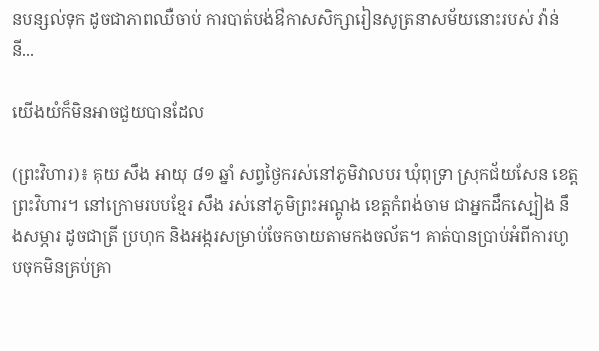នបន្សល់ទុក ដូចជាភាពឈឺចាប់ ការបាត់បង់ឳកាសសិក្សារៀនសូត្រនាសម័យនោះរបស់ វ៉ាន់នី...

យើងយំក៏មិនអាចជួយបានដែល

(ព្រះវិហារ)៖ គុយ សឹង អាយុ ៨១ ឆ្នាំ សព្វថ្ងៃករស់នៅភូមិវាលបរ ឃុំពុទ្រា ស្រុកជ័យសែន ខេត្តព្រះវិហារ។ នៅក្រោមរបបខ្មែរ សឹង រស់នៅភូមិព្រះអណ្តូង ខេត្តកំពង់ចាម ជាអ្នកដឹកស្បៀង នឹងសម្ភារ ដូចជាត្រី ប្រហុក និងអង្ករសម្រាប់ចែកចាយតាមកងចល័ត។ គាត់បានប្រាប់អំពីការហូបចុកមិនគ្រប់គ្រា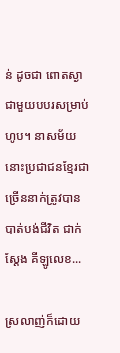ន់ ដូចជា ពោតស្ងាជាមួយបបរសម្រាប់ហូប។ នាសម័យនោះប្រជាជនខ្មែរជាច្រើននាក់ត្រូវបានបាត់បង់ជីវិត ជាក់ស្តែង គីឡូលេខ...

ស្រលាញ់ក៏ដោយ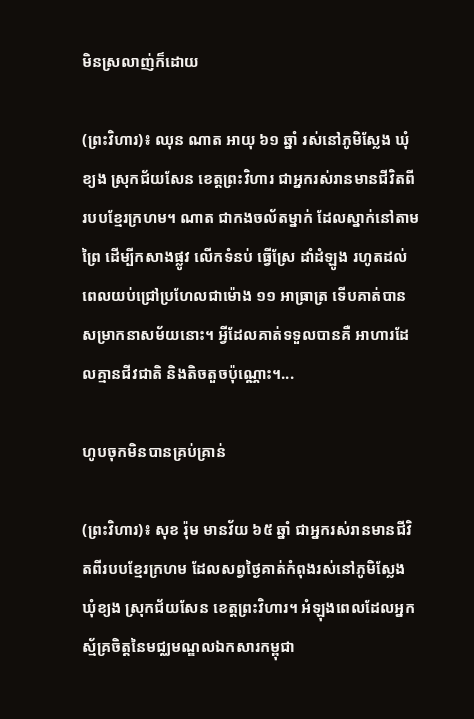មិនស្រលាញ់ក៏ដោយ

(ព្រះវិហារ)៖ ឈុន ណាត អាយុ ៦១ ឆ្នាំ រស់នៅភូមិស្លែង ឃុំខ្យង ស្រុកជ័យសែន ខេត្តព្រះវិហារ ជាអ្នករស់រានមានជីវិតពីរបបខ្មែរក្រហម។ ណាត ជាកងចល័តម្នាក់ ដែលស្នាក់នៅតាមព្រៃ ដើម្បីកសាងផ្លូវ លើកទំនប់ ធ្វើស្រែ ដាំដំឡូង រហូតដល់ពេលយប់ជ្រៅប្រហែលជាម៉ោង ១១ អាធ្រាត្រ ទើបគាត់បានសម្រាកនាសម័យនោះ។ អ្វីដែលគាត់ទទួលបានគឺ អាហារដែលគ្មានជីវជាតិ និងតិចតួចប៉ុណ្ណោះ។...

ហូបចុកមិនបានគ្រប់គ្រាន់

(ព្រះវិហារ)៖ សុខ រ៉ុម មានវ័យ ៦៥ ឆ្នាំ ជាអ្នករស់រានមានជីវិតពីរបបខ្មែរក្រហម ដែលសព្វថ្ងៃគាត់កំពុងរស់នៅភូមិស្លែង ឃុំខ្យង ស្រុកជ័យសែន ខេត្តព្រះវិហារ។ អំឡុងពេលដែលអ្នកស្ម័គ្រចិត្តនៃមជ្ឈមណ្ឌលឯកសារកម្ពុជា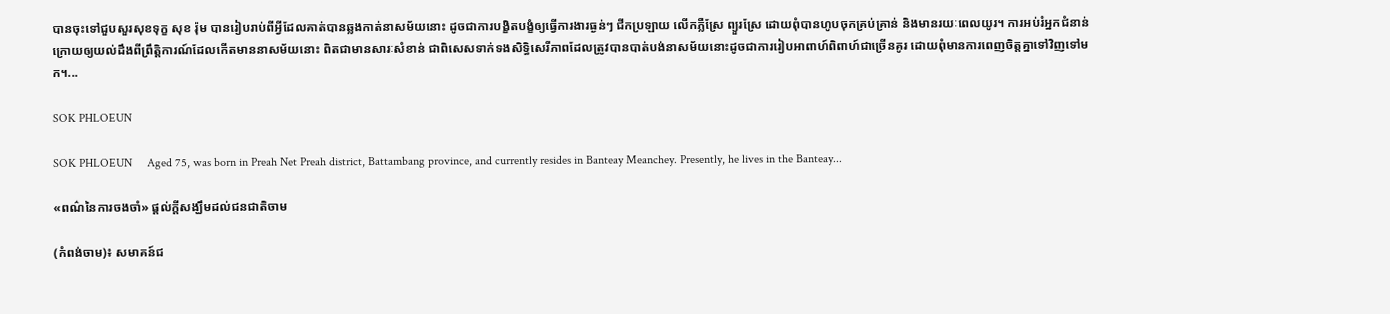បានចុះទៅជួបសួរសុខទុក្ខ សុខ រ៉ុម បានរៀបរាប់ពីអ្វីដែលគាត់បានឆ្លងកាត់នាសម័យនោះ ដូចជាការបង្ខិតបង្ខំឲ្យធ្វើការងារធ្ងន់ៗ ជីកប្រឡាយ លើកភ្លឺស្រែ ព្យួរស្រែ ដោយពុំបានហូបចុកគ្រប់គ្រាន់ និងមានរយៈពេលយូរ។ ការអប់រំអ្នកជំនាន់ក្រោយឲ្យយល់ដឹងពីព្រឹត្តិការណ៍ដែលកើតមាននាសម័យនោះ ពិតជាមានសារៈសំខាន់ ជាពិសេសទាក់ទងសិទ្ធិសេរីភាពដែលត្រូវបានបាត់បង់នាសម័យនោះដូចជាការរៀបអាពាហ៍ពិពាហ៍ជាច្រើនគូរ ដោយពុំមានការពេញចិត្តគ្នាទៅវិញទៅមក។...

SOK PHLOEUN

SOK PHLOEUN     Aged 75, was born in Preah Net Preah district, Battambang province, and currently resides in Banteay Meanchey. Presently, he lives in the Banteay...

«ពណ៌នៃការចងចាំ» ផ្ដល់ក្ដីសង្ឃឹមដល់ជនជាតិចាម

(កំពង់ចាម)៖ សមាគន៍ជ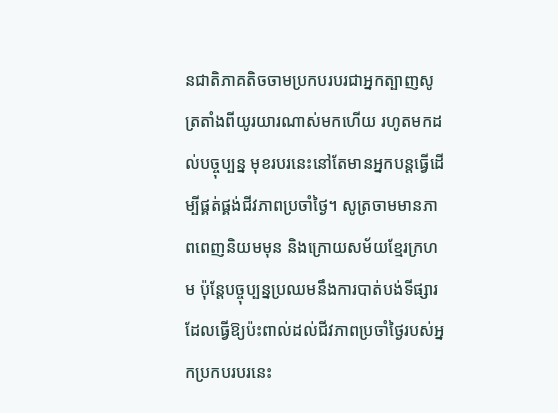នជាតិភាគតិចចាមប្រកបរបរជាអ្នកត្បាញសូត្រតាំងពីយូរយារណាស់មកហើយ រហូតមកដល់បច្ចុប្បន្ន មុខរបរនេះនៅតែមានអ្នកបន្តធ្វើដើម្បីផ្គត់ផ្គង់ជីវភាពប្រចាំថ្ងៃ។ សូត្រចាមមានភាពពេញនិយមមុន និងក្រោយសម័យខ្មែរក្រហម ប៉ុន្តែបច្ចុប្បន្នប្រឈមនឹងការបាត់បង់ទីផ្សារ ដែលធ្វើឱ្យប៉ះពាល់ដល់ជីវភាពប្រចាំថ្ងៃរបស់អ្នកប្រកបរបរនេះ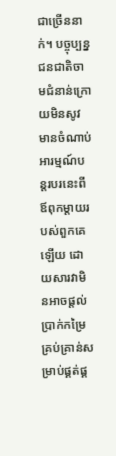ជាច្រើននាក់។ បច្ចុប្បន្ន ជនជាតិចាមជំនាន់ក្រោយមិនសូវមានចំណាប់អារម្មណ៍បន្តរបរនេះពីឪពុកម្ដាយរបស់ពួកគេឡើយ ដោយសារវាមិនអាចផ្ដល់ប្រាក់កម្រៃគ្រប់គ្រាន់សម្រាប់ផ្គត់ផ្គ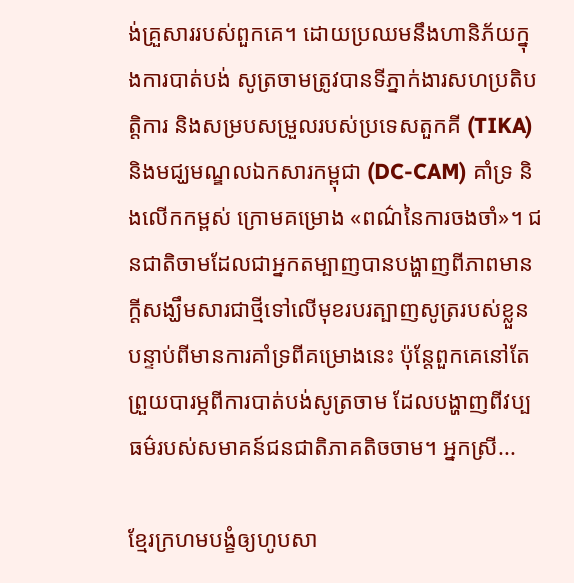ង់គ្រួសាររបស់ពួកគេ។ ដោយប្រឈមនឹងហានិភ័យក្នុងការបាត់បង់ សូត្រចាមត្រូវបានទីភ្នាក់ងារសហប្រតិបតិ្តការ និងសម្របសម្រួលរបស់ប្រទេសតួកគី (TIKA) និងមជ្ឃមណ្ឌលឯកសារកម្ពុជា (DC-CAM) គាំទ្រ និងលើកកម្ពស់ ក្រោមគម្រោង «ពណ៌នៃការចងចាំ»។ ជនជាតិចាមដែលជាអ្នកតម្បាញបានបង្ហាញពីភាពមានក្ដីសង្ឃឹមសារជាថ្មីទៅលើមុខរបរត្បាញសូត្ររបស់ខ្លួន បន្ទាប់ពីមានការគាំទ្រពីគម្រោងនេះ ប៉ុន្តែពួកគេនៅតែព្រួយបារម្ភពីការបាត់បង់សូត្រចាម ដែលបង្ហាញពីវប្បធម៌របស់សមាគន៍ជនជាតិភាគតិចចាម។ អ្នកស្រី...

ខ្មែរក្រហមបង្ខំឲ្យហូបសា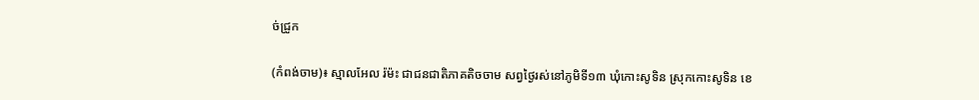ច់ជ្រូក

(កំពង់ចាម)៖ ស្មាលអែល រ៉ម៉ះ ជាជនជាតិភាគតិចចាម សព្វថ្ងៃរស់នៅភូមិទី១៣ ឃុំកោះសូទិន ស្រុកកោះសូទិន ខេ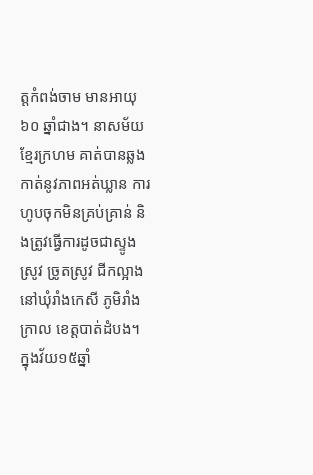ត្តកំពង់ចាម មានអាយុ ៦០ ឆ្នាំជាង។ នាសម័យខ្មែរក្រហម គាត់បានឆ្លងកាត់នូវភាពអត់ឃ្លាន ការហូបចុកមិនគ្រប់គ្រាន់ និងត្រូវធ្វើការដូចជាស្ទូងស្រូវ ច្រូតស្រូវ ជីកល្អាង នៅឃុំរាំងកេសី ភូមិរាំងក្រាល ខេត្តបាត់ដំបង។ ក្នុងវ័យ១៥ឆ្នាំ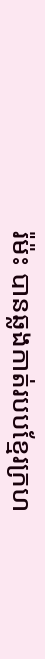រ៉ម៉ះ បានឆ្លងកាត់របបខ្មែរក្រហ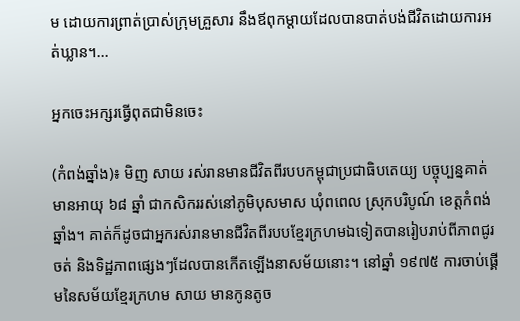ម ដោយការព្រាត់ប្រាស់ក្រុមគ្រួសារ នឹងឪពុកម្តាយដែលបានបាត់បង់ជីវិតដោយការអត់ឃ្លាន។...

អ្នកចេះអក្សរធ្វើពុតជាមិនចេះ

(កំពង់ឆ្នាំង)៖ មិញ សាយ រស់រានមានជីវិតពីរបបកម្ពុជាប្រជាធិបតេយ្យ បច្ចុប្បន្នគាត់មានអាយុ ៦៨ ឆ្នាំ ជាកសិកររស់នៅភូមិបុសមាស ឃុំពពេល ស្រុកបរិបូណ៍ ខេត្តកំពង់ឆ្នាំង។ គាត់ក៏ដូចជាអ្នករស់រានមានជីវិតពីរបបខ្មែរក្រហមឯទៀតបានរៀបរាប់ពីភាពជូរចត់ និងទិដ្ឋភាពផ្សេងៗដែលបានកើតឡើងនាសម័យនោះ។ នៅឆ្នាំ ១៩៧៥ ការចាប់ផ្គើមនៃសម័យខ្មែរក្រហម សាយ មានកូនតូច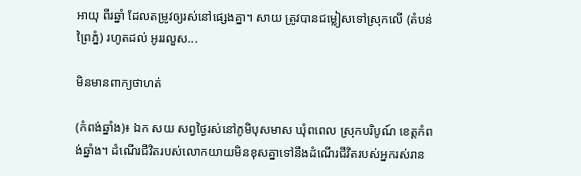អាយុ ពីរឆ្នាំ ដែលតម្រូវឲ្យរស់នៅផ្សេងគ្នា។ សាយ ត្រូវបានជម្លៀសទៅស្រុកលើ (តំបន់ព្រៃភ្នំ) រហូតដល់ អូររលួស...

មិនមានពាក្យថាហត់

(កំពង់ឆ្នាំង)៖ ឯក សយ សព្វថ្ងៃរស់នៅភូមិបុសមាស ឃុំពពេល ស្រុកបរិបូណ៍ ខេត្តកំពង់ឆ្នាំង។ ដំណើរជីវិតរបស់លោកយាយមិនខុសគ្នាទៅនឹងដំណើរជីវិតរបស់អ្នករស់រាន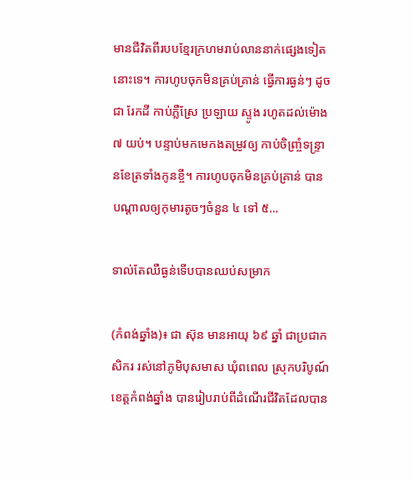មានជីវិតពីរបបខ្មែរក្រហមរាប់លាននាក់ផ្សេងទៀតនោះទេ។ ការហូបចុកមិនគ្រប់គា្រន់ ធ្វើការធ្ងន់ៗ ដូចជា រែកដី កាប់ភ្លឺស្រែ ប្រឡាយ ស្ទូង រហូតដល់ម៉ោង ៧ យប់។ បន្ទាប់មកមេកងតម្រូវឲ្យ កាប់ចិញ្រ្ចំទន្រ្ទានខែត្រទាំងកូនខី្ច។ ការហូបចុកមិនគ្រប់គ្រាន់ បានបណ្តាលឲ្យកុមារតូចៗចំនួន ៤ ទៅ ៥...

ទាល់តែឈឺធ្ងន់ទើបបានឈប់សម្រាក

(កំពង់ឆ្នាំង)៖ ជា ស៊ុន មានអាយុ ៦៩ ឆ្នាំ ជាប្រជាកសិករ រស់នៅភូមិបុសមាស ឃុំពពេល ស្រុកបរិបូណ៍ ខេត្តកំពង់ឆ្នាំង បានរៀបរាប់ពីដំណើរជីវិតដែលបាន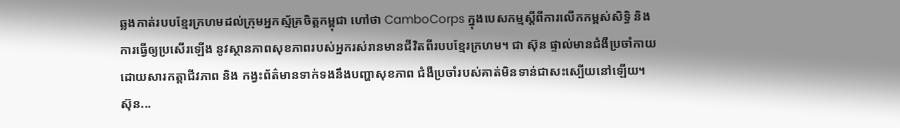ឆ្លងកាត់របបខ្មែរក្រហមដល់ក្រុមអ្នកស្ម័គ្រចិត្តកម្ពុជា ហៅថា CamboCorps ក្នុងបេសកម្មស្តីពីការលើកកម្ពស់សិទ្ធិ និងការធ្វើឲ្យប្រសើរឡើង នូវស្ថានភាពសុខភាពរបស់អ្នករស់រានមានជីវិតពីរបបខ្មែរក្រហម។ ជា ស៊ុន ផ្ទាល់មានជំងឺប្រចាំកាយ ដោយសារកត្តាជីវភាព និង កង្វះព័ត៌មានទាក់ទងនឹងបញ្ហាសុខភាព ជំងឺប្រចាំរបស់គាត់មិនទាន់ជាសះស្បើយនៅឡើយ។ ស៊ុន...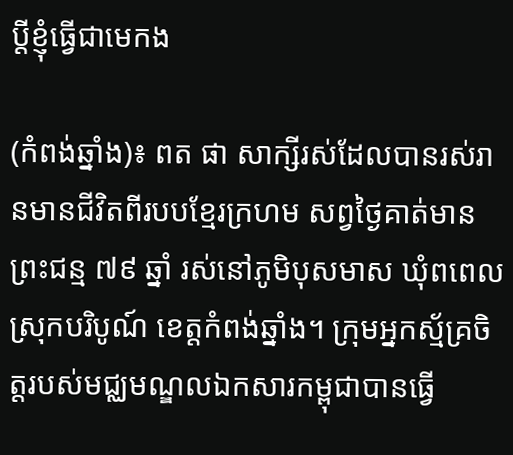ប្តីខ្ញុំធ្វើជាមេកង

(កំពង់ឆ្នាំង)៖ ពត ផា សាក្សីរស់ដែលបានរស់រានមានជីវិតពីរបបខ្មែរក្រហម សព្វថ្ងៃគាត់មានព្រះជន្ម ៧៩ ឆ្នាំ រស់នៅភូមិបុសមាស ឃុំពពេល ស្រុកបរិបូណ៍ ខេត្តកំពង់ឆ្នាំង។ ក្រុមអ្នកស្ម័គ្រចិត្តរបស់មជ្ឈមណ្ឌលឯកសារកម្ពុជាបានធ្វើ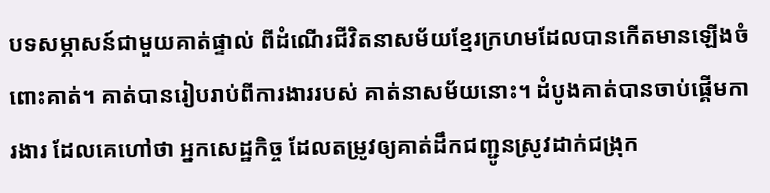បទសម្ភាសន៍ជាមួយគាត់ផ្ទាល់ ពីដំណើរជីវិតនាសម័យខ្មែរក្រហមដែលបានកើតមានឡើងចំពោះគាត់។ គាត់បានរៀបរាប់ពីការងាររបស់ គាត់នាសម័យនោះ។ ដំបូងគាត់បានចាប់ផ្គើមការងារ ដែលគេហៅថា អ្នកសេដ្ឋកិច្ច ដែលតម្រូវឲ្យគាត់ដឹកជញ្ជូនស្រូវដាក់ជង្រុក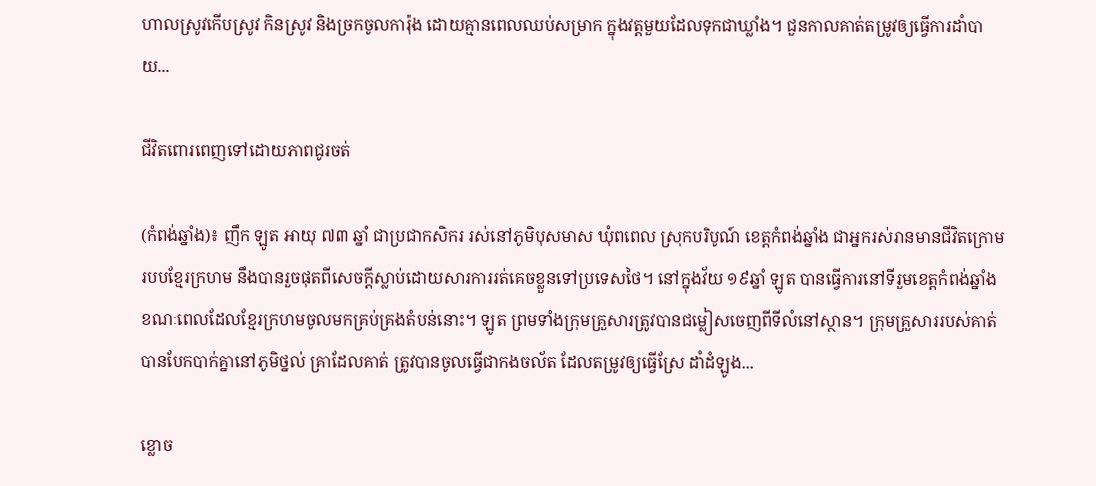ហាលស្រូវកើបស្រូវ កិនស្រូវ និងច្រកចូលការ៉ុង ដោយគ្មានពេលឈប់សម្រាក ក្នុងវត្តមួយដែលទុកជាឃ្លាំង។ ជួនកាលគាត់តម្រូវឲ្យធ្វើការដាំបាយ...

ជីវិតពោរពេញទៅដោយភាពជូរចត់

(កំពង់ឆ្នាំង)៖ ញឹក ឡូត អាយុ ៧៣ ឆ្នាំ ជាប្រជាកសិករ រស់នៅភូមិបុសមាស ឃុំពពេល ស្រុកបរិបូណ៍ ខេត្តកំពង់ឆ្នាំង ជាអ្នករស់រានមានជីវិតក្រោមរបបខ្មែរក្រហម នឹងបានរួចផុតពីសេចក្តីស្លាប់ដោយសារការរត់គេចខ្លួនទៅប្រទេសថៃ។ នៅក្នុងវ័យ ១៩ឆ្នាំ ឡូត បានធ្វើការនៅទីរួមខេត្តកំពង់ឆ្នាំង ខណៈពេលដែលខ្មែរក្រហមចូលមកគ្រប់គ្រងតំបន់នោះ។ ឡូត ព្រមទាំងក្រុមគ្រួសារត្រូវបានជម្លៀសចេញពីទីលំនៅស្ថាន។ ក្រុមគ្រួសាររបស់គាត់បានបែកបាក់គ្នានៅភូមិថ្នល់ គ្រាដែលគាត់ ត្រូវបានចូលធ្វើជាកងចល័ត ដែលតម្រូវឲ្យធ្វើស្រែ ដាំដំឡូង...

ខ្លោច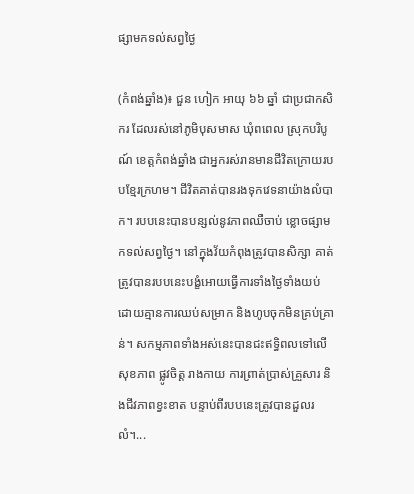ផ្សាមកទល់សព្វថ្ងៃ

(កំពង់ឆ្នាំង)៖ ជួន ហៀក អាយុ ៦៦ ឆ្នាំ ជាប្រជាកសិករ ដែលរស់នៅភូមិបុសមាស ឃុំពពេល ស្រុកបរិបូណ៍ ខេត្តកំពង់ឆ្នាំង ជាអ្នករស់រានមានជីវិតក្រោយរបបខ្មែរក្រហម។ ជីវិតគាត់បានរងទុកវេទនាយ៉ាងលំបាក។ របបនេះបានបន្សល់នូវភាពឈឺចាប់ ខ្លោចផ្សាមកទល់សព្វថ្ងៃ។ នៅក្នុងវ័យកំពុងត្រូវបានសិក្សា គាត់ត្រូវបានរបបនេះបង្ខំអោយធ្វើការទាំងថ្ងៃទាំងយប់ ដោយគ្មានការឈប់សម្រាក និងហូបចុកមិនគ្រប់គ្រាន់។ សកម្មភាពទាំងអស់នេះបានជះឥទ្ធិពលទៅលើសុខភាព ផ្លូវចិត្ត រាងកាយ ការព្រាត់ប្រាស់គ្រួសារ និងជីវភាពខ្វះខាត បន្ទាប់ពីរបបនេះត្រូវបានដួលរលំ។...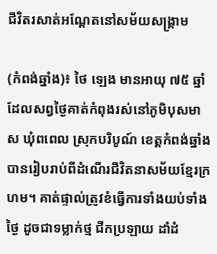ជីវិតរសាត់អណ្តែតនៅសម័យសង្គ្រាម

(កំពង់ឆ្នាំង)៖ ថៃ ឡេង មានអាយុ ៧៥ ឆ្នាំ ដែលសព្វថ្ងៃគាត់កំពុងរស់នៅភូមិបុសមាស ឃុំពពេល ស្រុកបរិបូណ៍ ខេត្តកំពង់ឆ្នាំង បានរៀបរាប់ពីដំណើរជីវិតនាសម័យខ្មែរក្រហម។ គាត់ផ្ទាល់ត្រូវខំធ្វើការទាំងយប់ទាំងថ្ងៃ ដូចជាទម្លាក់ថ្ម ជីកប្រឡាយ ដាំដំ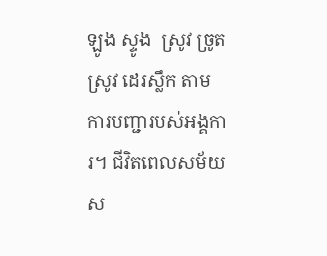ឡូង ស្ទូង  ស្រូវ ច្រូតស្រូវ ដេរស្លឹក តាមការបញ្ជារបស់អង្គការ។ ជីវិតពេលសម័យស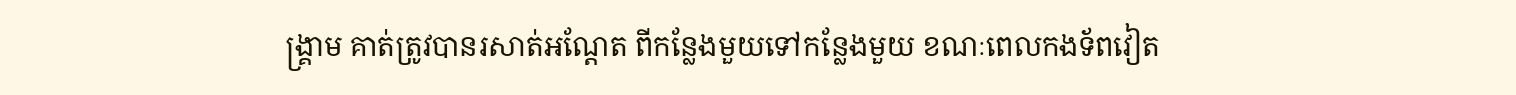ង្គ្រាម គាត់តូ្រវបានរសាត់អណ្តែត ពីកន្លែងមួយទៅកន្លែងមួយ ខណៈពេលកងទ័ពវៀត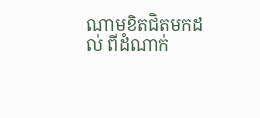ណាមខិតជិតមកដល់ ពីដំណាក់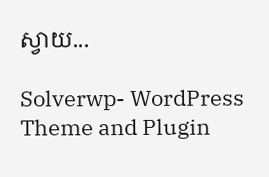ស្វាយ...

Solverwp- WordPress Theme and Plugin